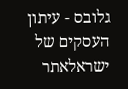גלובס - עיתון העסקים של ישראלאתר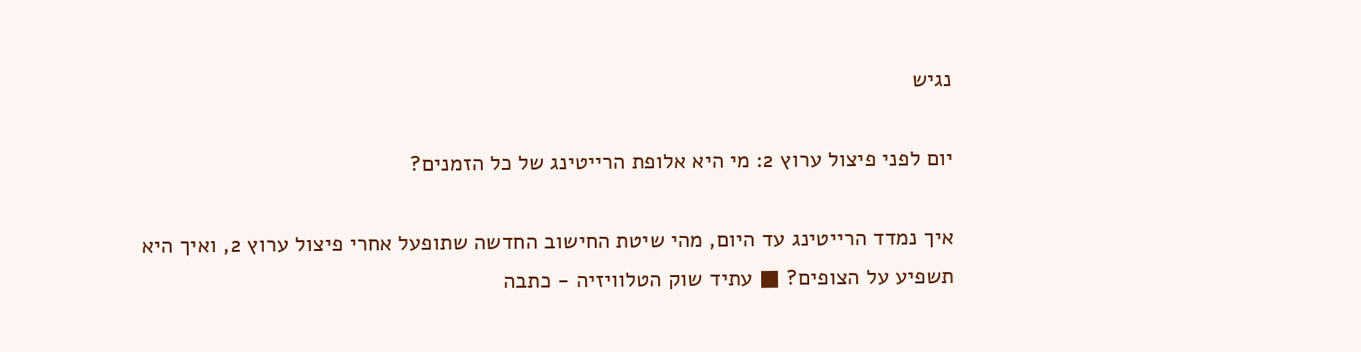נגיש

יום לפני פיצול ערוץ 2: מי היא אלופת הרייטינג של כל הזמנים?

איך נמדד הרייטינג עד היום, מהי שיטת החישוב החדשה שתופעל אחרי פיצול ערוץ 2, ואיך היא תשפיע על הצופים? ■ עתיד שוק הטלוויזיה - כתבה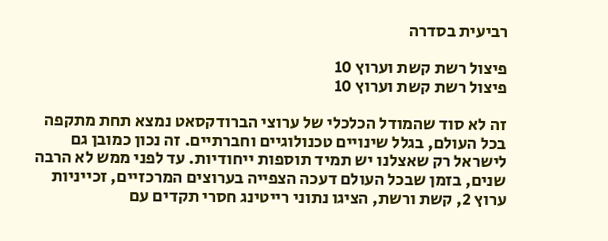רביעית בסדרה

פיצול רשת קשת וערוץ 10
פיצול רשת קשת וערוץ 10

זה לא סוד שהמודל הכלכלי של ערוצי הברודקסאט נמצא תחת מתקפה בכל העולם, בגלל שינויים טכנולוגיים וחברתיים. זה נכון כמובן גם לישראל רק שאצלנו יש תמיד תוספות ייחודיות. עד לפני ממש לא הרבה שנים, בזמן שבכל העולם דעכה הצפייה בערוצים המרכזיים, זכייניות ערוץ 2, קשת ורשת, הציגו נתוני רייטינג חסרי תקדים עם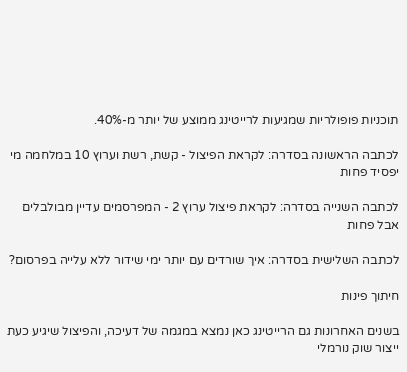תוכניות פופולריות שמגיעות לרייטינג ממוצע של יותר מ-40%.

לכתבה הראשונה בסדרה: לקראת הפיצול - קשת, רשת וערוץ 10 במלחמה מי יפסיד פחות

לכתבה השנייה בסדרה: לקראת פיצול ערוץ 2 - המפרסמים עדיין מבולבלים אבל פחות

לכתבה השלישית בסדרה: איך שורדים עם יותר ימי שידור ללא עלייה בפרסום?

חיתוך פינות

בשנים האחרונות גם הרייטינג כאן נמצא במגמה של דעיכה, והפיצול שיגיע כעת ייצור שוק נורמלי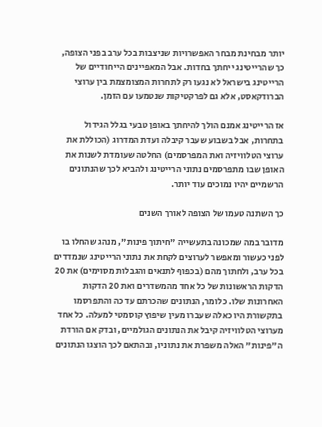יותר מבחינת מבחר האפשרויות שניצבות בכל ערב בפני הצופה, כך שהרייטינג ייחתך בחדות. אבל המאפיינים הייחודיים של הרייטינג בישראל לא נגעו רק לתחרות המצומצמת בין ערוצי הברודקאסט, אלא גם לפרקטיקות שנטמעו עם הזמן.

אז הרייטינג אמנם הולך להיחתך באופן טבעי בגלל הגידול בתחרות, אבל בשבוע שעבר קיבלה ועדת המדרוג (הכוללת את ערוצי הטלוויזיה ואת המפרסמים) החלטה שעומדת לשנות את האופן שבו מתפרסמים נתוני הרייטינג ולהביא לכך שהנתונים הרשמיים יהיו נמוכים עוד יותר.

כך השתנה טעמו של הצופה לאורך השנים

מדובר במה שמכונה בתעשייה "חיתוך פינות", מנהג שהחלו בו לפני כעשור ומאפשר לערוצים לקחת את נתוני הרייטינג שנמדדים בכל ערב, ולחתוך מהם (בכפוף לתנאים והגבלות מסוימים) את 20 הדקות הראשונות של כל אחד מהמשדרים ואת 20 הדקות האחרונות שלו. כלומר, הנתונים שהכרתם עד כה והתפרסמו בתקשורת היו כאלה שעברו מעין שיפוץ קוסמטי למעלה. כל אחד מערוצי הטלוויזיה קיבל את הנתונים הגולמיים, ובדק אם הורדת ה"פינות" האלה משפרת את נתוניו, ובהתאם לכך הוצגו הנתונים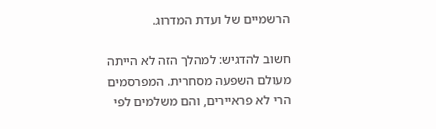הרשמיים של ועדת המדרוג.

חשוב להדגיש: למהלך הזה לא הייתה מעולם השפעה מסחרית. המפרסמים הרי לא פראיירים, והם משלמים לפי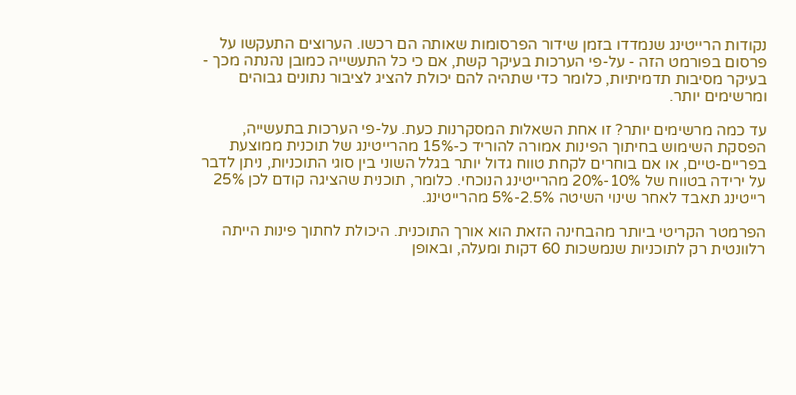נקודות הרייטינג שנמדדו בזמן שידור הפרסומות שאותה הם רכשו. הערוצים התעקשו על פרסום בפורמט הזה - על-פי הערכות בעיקר קשת, אם כי כל התעשייה כמובן נהנתה מכך - בעיקר מסיבות תדמיתיות, כלומר כדי שתהיה להם יכולת להציג לציבור נתונים גבוהים ומרשימים יותר.

עד כמה מרשימים יותר? זו אחת השאלות המסקרנות כעת. על-פי הערכות בתעשייה, הפסקת השימוש בחיתוך הפינות אמורה להוריד כ-15% מהרייטינג של תוכנית ממוצעת בפריים-טיים, או אם בוחרים לקחת טווח גדול יותר בגלל השוני בין סוגי התוכניות, ניתן לדבר על ירידה בטווח של 10%-20% מהרייטינג הנוכחי. כלומר, תוכנית שהציגה קודם לכן 25% רייטינג תאבד לאחר שינוי השיטה 2.5%-5% מהרייטינג.

הפרמטר הקריטי ביותר מהבחינה הזאת הוא אורך התוכנית. היכולת לחתוך פינות הייתה רלוונטית רק לתוכניות שנמשכות 60 דקות ומעלה, ובאופן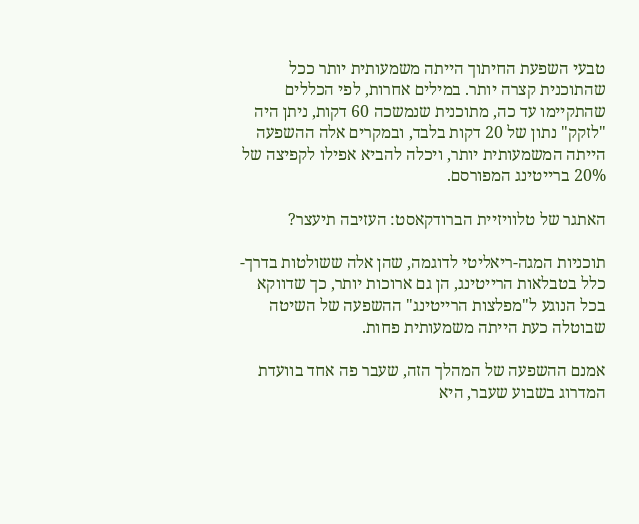טבעי השפעת החיתוך הייתה משמעותית יותר ככל שהתוכנית קצרה יותר. במילים אחרות, לפי הכללים שהתקיימו עד כה, מתוכנית שנמשכה 60 דקות, ניתן היה "לזקק" נתון של 20 דקות בלבד, ובמקרים אלה ההשפעה הייתה המשמעותית יותר, ויכלה להביא אפילו לקפיצה של 20% ברייטינג המפורסם.

האתגר של טלוויזיית הברודקאסט: העזיבה תיעצר?

תוכניות המגה-ריאליטי לדוגמה, שהן אלה ששולטות בדרך-כלל בטבלאות הרייטינג, הן גם ארוכות יותר, כך שדווקא בכל הנוגע ל"מפלצות הרייטינג" ההשפעה של השיטה שבוטלה כעת הייתה משמעותית פחות.

אמנם ההשפעה של המהלך הזה, שעבר פה אחד בוועדת המדרוג בשבוע שעבר, היא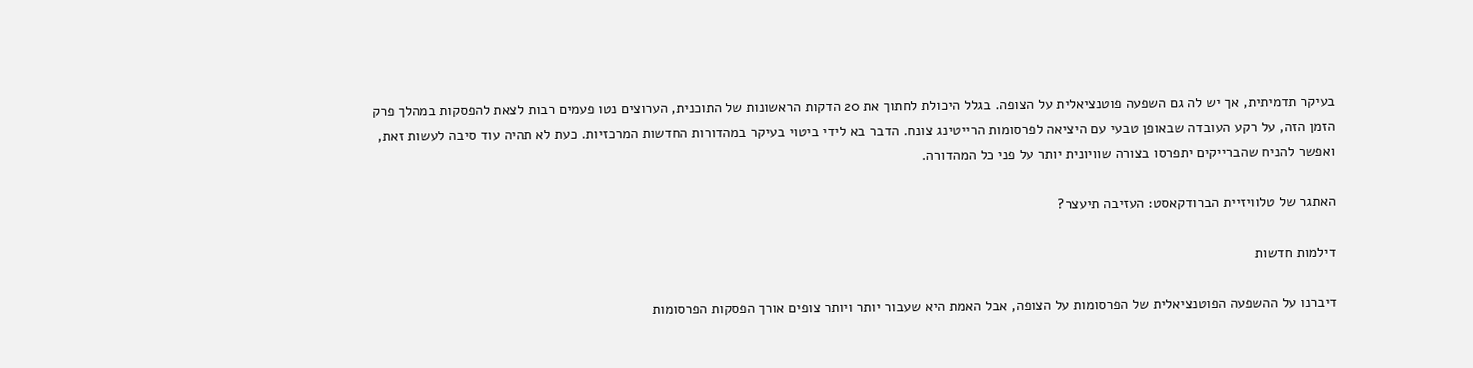בעיקר תדמיתית, אך יש לה גם השפעה פוטנציאלית על הצופה. בגלל היכולת לחתוך את 20 הדקות הראשונות של התוכנית, הערוצים נטו פעמים רבות לצאת להפסקות במהלך פרק הזמן הזה, על רקע העובדה שבאופן טבעי עם היציאה לפרסומות הרייטינג צונח. הדבר בא לידי ביטוי בעיקר במהדורות החדשות המרכזיות. כעת לא תהיה עוד סיבה לעשות זאת, ואפשר להניח שהברייקים יתפרסו בצורה שוויונית יותר על פני כל המהדורה.

האתגר של טלוויזיית הברודקאסט: העזיבה תיעצר?

דילמות חדשות

דיברנו על ההשפעה הפוטנציאלית של הפרסומות על הצופה, אבל האמת היא שעבור יותר ויותר צופים אורך הפסקות הפרסומות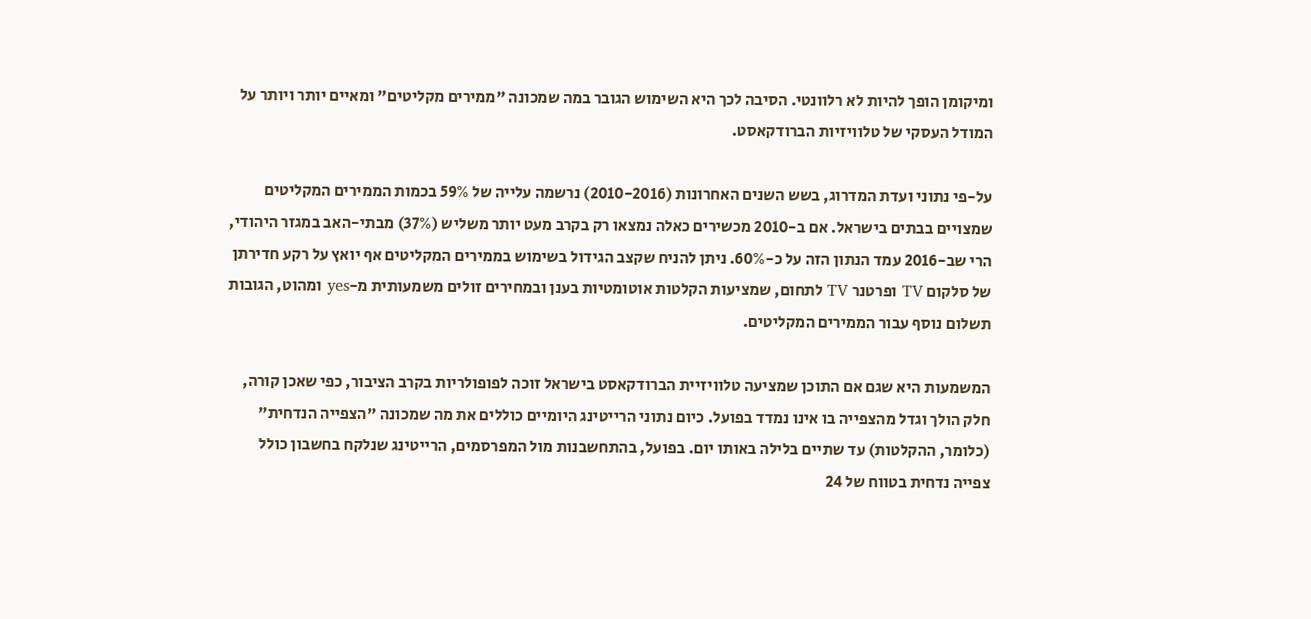ומיקומן הופך להיות לא רלוונטי. הסיבה לכך היא השימוש הגובר במה שמכונה "ממירים מקליטים" ומאיים יותר ויותר על המודל העסקי של טלוויזיות הברודקאסט.

על-פי נתוני ועדת המדרוג, בשש השנים האחרונות (2010-2016) נרשמה עלייה של 59% בכמות הממירים המקליטים שמצויים בבתים בישראל. אם ב-2010 מכשירים כאלה נמצאו רק בקרב מעט יותר משליש (37%) מבתי-האב במגזר היהודי, הרי שב-2016 עמד הנתון הזה על כ-60%. ניתן להניח שקצב הגידול בשימוש בממירים המקליטים אף יואץ על רקע חדירתן של סלקום TV ופרטנר TV לתחום, שמציעות הקלטות אוטומטיות בענן ובמחירים זולים משמעותית מ-yes ומהוט, הגובות תשלום נוסף עבור הממירים המקליטים.

המשמעות היא שגם אם התוכן שמציעה טלוויזיית הברודקאסט בישראל זוכה לפופולריות בקרב הציבור, כפי שאכן קורה, חלק הולך וגדל מהצפייה בו אינו נמדד בפועל. כיום נתוני הרייטינג היומיים כוללים את מה שמכונה "הצפייה הנדחית" (כלומר, ההקלטות) עד שתיים בלילה באותו יום. בפועל, בהתחשבנות מול המפרסמים, הרייטינג שנלקח בחשבון כולל צפייה נדחית בטווח של 24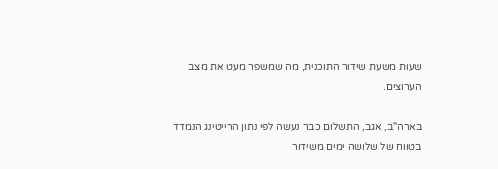שעות משעת שידור התוכנית, מה שמשפר מעט את מצב הערוצים.

בארה"ב, אגב, התשלום כבר נעשה לפי נתון הרייטינג הנמדד בטווח של שלושה ימים משידור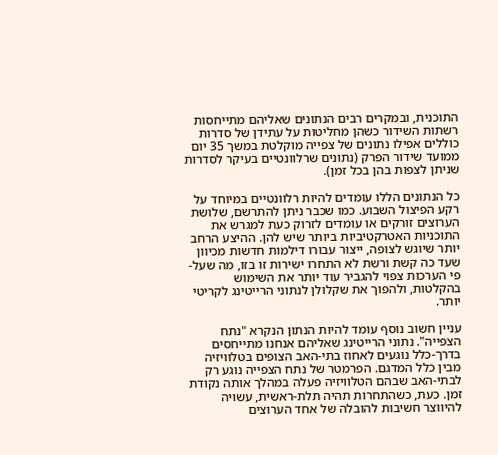התוכנית, ובמקרים רבים הנתונים שאליהם מתייחסות רשתות השידור כשהן מחליטות על עתידן של סדרות כוללים אפילו נתונים של צפייה מוקלטת במשך 35 יום ממועד שידור הפרק (נתונים שרלוונטיים בעיקר לסדרות שניתן לצפות בהן בכל זמן).

כל הנתונים הללו עומדים להיות רלוונטיים במיוחד על רקע הפיצול השבוע. כמו שכבר ניתן להתרשם, שלושת הערוצים זורקים או עומדים לזרוק כעת למגרש את התוכניות האטרקטיביות ביותר שיש להן. ההיצע הרחב יותר שיוגש לצופה, ייצור עבורו דילמות חדשות מכיוון שעד כה קשת ורשת לא התחרו ישירות זו בזו, מה שעל-פי הערכות צפוי להגביר עוד יותר את השימוש בהקלטות, ולהפוך את שקלולן לנתוני הרייטינג לקריטי יותר.

עניין חשוב נוסף עומד להיות הנתון הנקרא "נתח הצפייה". נתוני הרייטינג שאליהם אנחנו מתייחסים בדרך-כלל נוגעים לאחוז בתי-האב הצופים בטלוויזיה מבין כלל המדגם. הפרמטר של נתח הצפייה נוגע רק לבתי-האב שבהם הטלוויזיה פעלה במהלך אותה נקודת זמן. כעת, כשהתחרות תהיה תלת-ראשית, עשויה להיווצר חשיבות להובלה של אחד הערוצים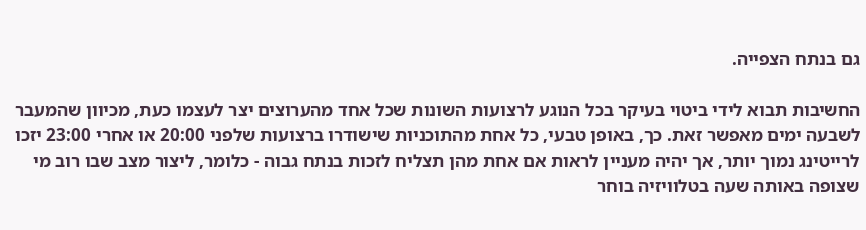גם בנתח הצפייה.

החשיבות תבוא לידי ביטוי בעיקר בכל הנוגע לרצועות השונות שכל אחד מהערוצים יצר לעצמו כעת, מכיוון שהמעבר לשבעה ימים מאפשר זאת. כך, באופן טבעי, כל אחת מהתוכניות שישודרו ברצועות שלפני 20:00 או אחרי 23:00 יזכו לרייטינג נמוך יותר, אך יהיה מעניין לראות אם אחת מהן תצליח לזכות בנתח גבוה - כלומר, ליצור מצב שבו רוב מי שצופה באותה שעה בטלוויזיה בוחר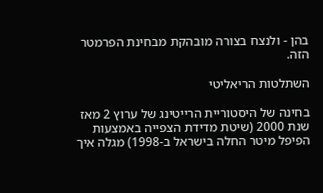בהן - ולנצח בצורה מובהקת מבחינת הפרמטר הזה.

השתלטות הריאליטי

בחינה של היסטוריית הרייטינג של ערוץ 2 מאז שנת 2000 (שיטת מדידת הצפייה באמצעות הפיפל מיטר החלה בישראל ב-1998) מגלה איך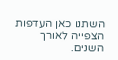השתנו כאן העדפות הצפייה לאורך השנים.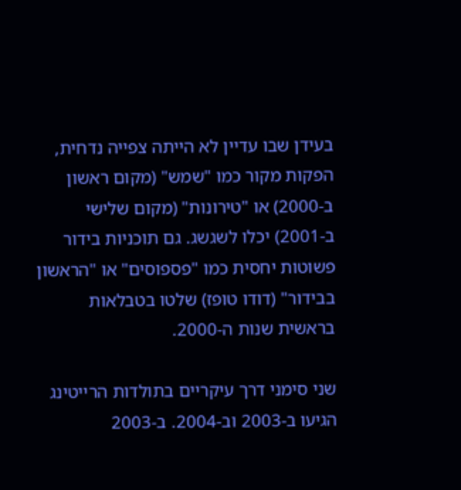בעידן שבו עדיין לא הייתה צפייה נדחית, הפקות מקור כמו "שמש" (מקום ראשון ב-2000) או "טירונות" (מקום שלישי ב-2001) יכלו לשגשג. גם תוכניות בידור פשוטות יחסית כמו "פספוסים" או "הראשון בבידור" (דודו טופז) שלטו בטבלאות בראשית שנות ה-2000.

שני סימני דרך עיקריים בתולדות הרייטינג הגיעו ב-2003 וב-2004. ב-2003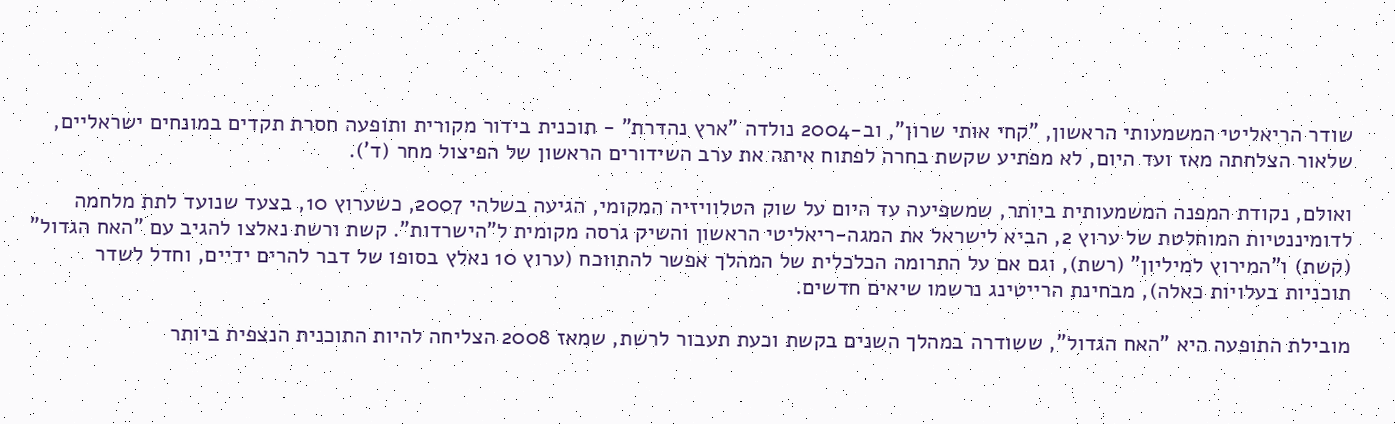שודר הריאליטי המשמעותי הראשון, "קחי אותי שרון", וב-2004 נולדה "ארץ נהדרת" - תוכנית בידור מקורית ותופעה חסרת תקדים במונחים ישראליים, שלאור הצלחתה מאז ועד היום, לא מפתיע שקשת בחרה לפתוח איתה את ערב השידורים הראשון של הפיצול מחר (ד').

ואולם, נקודת המפנה המשמעותית ביותר, שמשפיעה עד היום על שוק הטלוויזיה המקומי, הגיעה בשלהי 2007, כשערוץ 10, בצעד שנועד לתת מלחמה לדומיננטיות המוחלטת של ערוץ 2, הביא לישראל את המגה-ריאליטי הראשון והשיק גרסה מקומית ל"הישרדות". קשת ורשת נאלצו להגיב עם "האח הגדול" (קשת) ו"המירוץ למיליון" (רשת), וגם אם על התרומה הכלכלית של המהלך אפשר להתווכח (ערוץ 10 נאלץ בסופו של דבר להרים ידיים, וחדל לשדר תוכניות בעלויות כאלה), מבחינת הרייטינג נרשמו שיאים חדשים.

מובילת התופעה היא "האח הגדול", ששודרה במהלך השנים בקשת וכעת תעבור לרשת, שמאז 2008 הצליחה להיות התוכנית הנצפית ביותר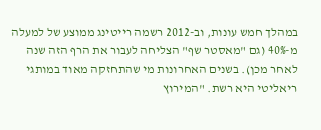במהלך חמש עונות, וב-2012 רשמה רייטינג ממוצע של למעלה מ-40% (גם "מאסטר שף" הצליחה לעבור את הרף הזה שנה לאחר מכן). בשנים האחרונות מי שהתחזקה מאוד במותגי ריאליטי היא רשת. "המירוץ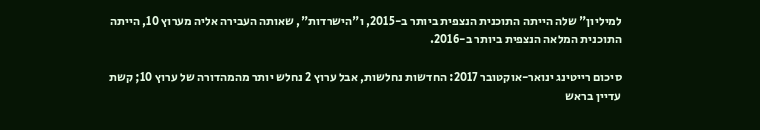למיליון" שלה הייתה התוכנית הנצפית ביותר ב-2015, ו"הישרדות", שאותה העבירה אליה מערוץ 10, הייתה התוכנית המלאה הנצפית ביותר ב-2016.

סיכום רייטינג ינואר-אוקטובר 2017: החדשות נחלשות, אבל ערוץ 2 נחלש יותר מהמהדורה של ערוץ 10; קשת עדיין בראש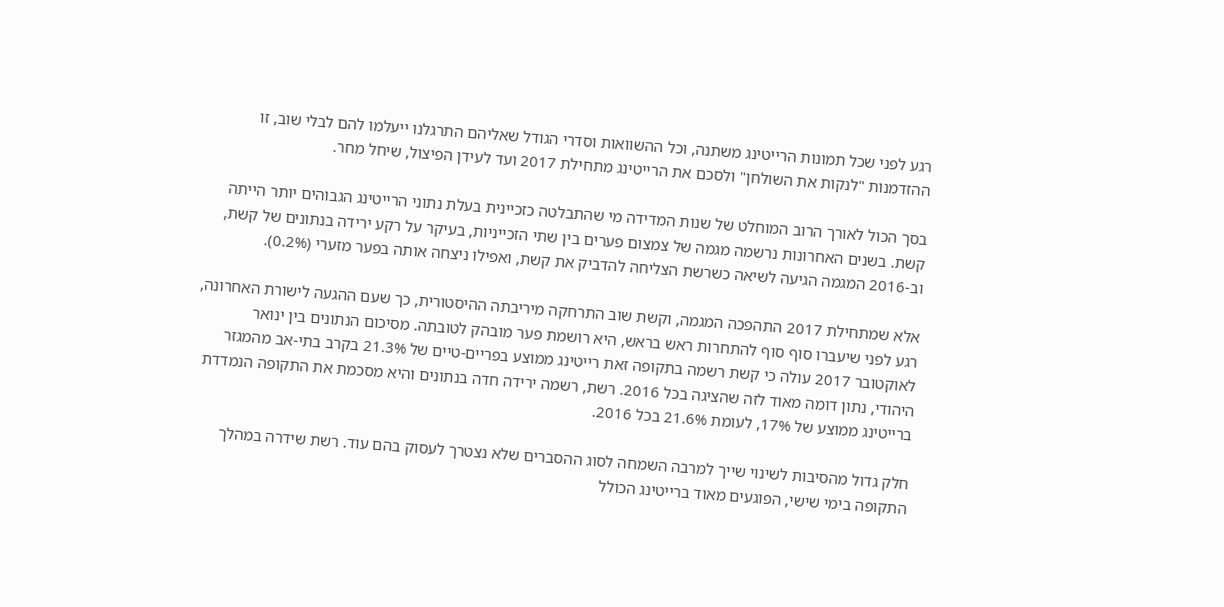רגע לפני שכל תמונות הרייטינג משתנה, וכל ההשוואות וסדרי הגודל שאליהם התרגלנו ייעלמו להם לבלי שוב, זו ההזדמנות "לנקות את השולחן" ולסכם את הרייטינג מתחילת 2017 ועד לעידן הפיצול, שיחל מחר.

בסך הכול לאורך הרוב המוחלט של שנות המדידה מי שהתבלטה כזכיינית בעלת נתוני הרייטינג הגבוהים יותר הייתה קשת. בשנים האחרונות נרשמה מגמה של צמצום פערים בין שתי הזכייניות, בעיקר על רקע ירידה בנתונים של קשת, וב-2016 המגמה הגיעה לשיאה כשרשת הצליחה להדביק את קשת, ואפילו ניצחה אותה בפער מזערי (0.2%).

אלא שמתחילת 2017 התהפכה המגמה, וקשת שוב התרחקה מיריבתה ההיסטורית, כך שעם ההגעה לישורת האחרונה, רגע לפני שיעברו סוף סוף להתחרות ראש בראש, היא רושמת פער מובהק לטובתה. מסיכום הנתונים בין ינואר לאוקטובר 2017 עולה כי קשת רשמה בתקופה זאת רייטינג ממוצע בפריים-טיים של 21.3% בקרב בתי-אב מהמגזר היהודי, נתון דומה מאוד לזה שהציגה בכל 2016. רשת, רשמה ירידה חדה בנתונים והיא מסכמת את התקופה הנמדדת ברייטינג ממוצע של 17%, לעומת 21.6% בכל 2016.

חלק גדול מהסיבות לשינוי שייך למרבה השמחה לסוג ההסברים שלא נצטרך לעסוק בהם עוד. רשת שידרה במהלך התקופה בימי שישי, הפוגעים מאוד ברייטינג הכולל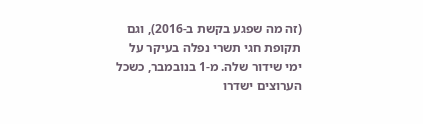(זה מה שפגע בקשת ב-2016), וגם תקופת חגי תשרי נפלה בעיקר על ימי שידור שלה. מ-1 בנובמבר, כשכל הערוצים ישדרו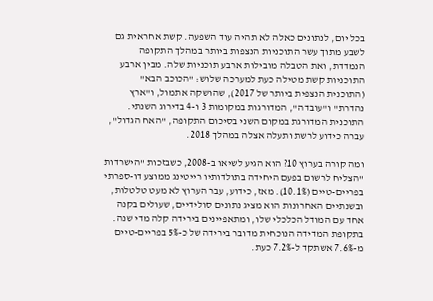בכל יום, לנתונים כאלה לא תהיה עוד השפעה. קשת אחראית גם לשבע מתוך עשר התוכניות הנצפות ביותר במהלך התקופה הנמדדת, ואת הטבלה מובילות ארבע תוכניות שלה. מבין ארבע התוכניות קשת מטילה כעת למערכה שלוש: "הכוכב הבא" (התוכנית הנצפית ביותר של 2017), שהושקה אתמול, ו"ארץ נהדרת" ו"עובדה", המדורגות במקומות 3 ו-4 בדירוג השנתי. התוכנית המדורגת במקום השני בסיכום התקופה, "האח הגדול", עברה כידוע לרשת ותעלה אצלה במהלך 2018.

ומה קורה בערוץ 10? הוא הגיע לשיאו ב-2008, כשבזכות "הישרדות "הצליח לרשום בפעם היחידה בתולדותיו רייטינג ממוצע דו-ספרתי בפריים-טיים (10.1%). מאז, כידוע, עבר הערוץ לא מעט טלטלות, ובשנתיים האחרונות הוא מציג נתונים סולידיים, שעולים בקנה אחד עם המודל הכלכלי שלו, ומתאפיינים בירידה קלה מדי שנה. בתקופת המדידה הנוכחית מדובר בירידה של כ-5% בפריים-טיים מ-7.6% אשתקד ל-7.2% כעת.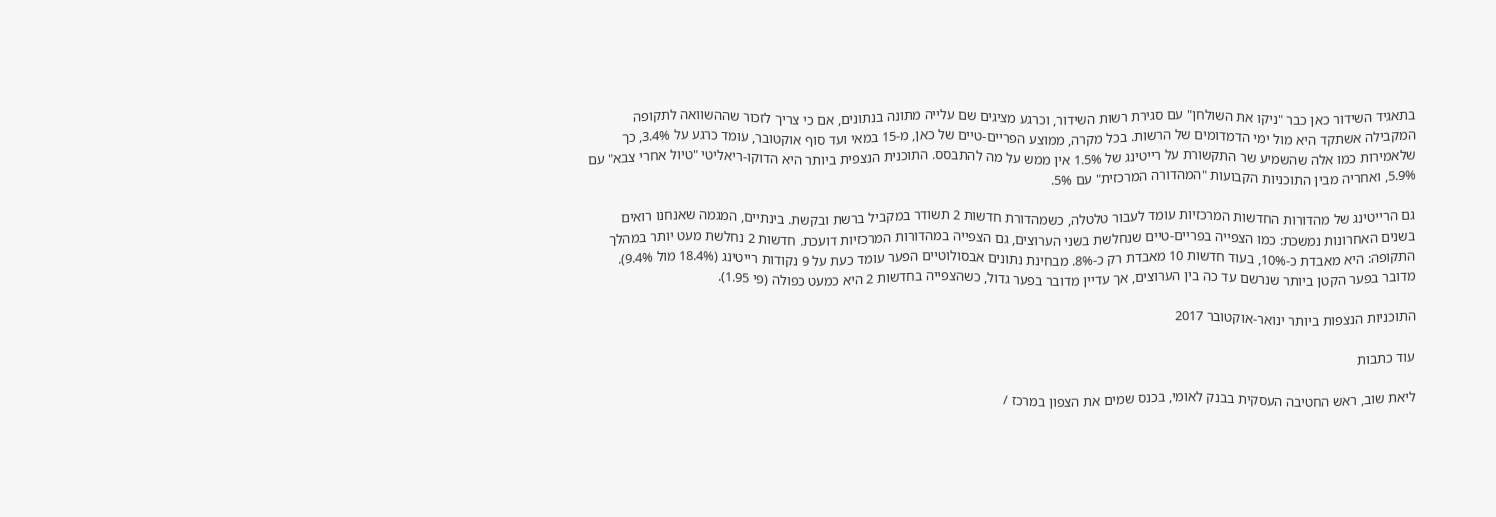בתאגיד השידור כאן כבר "ניקו את השולחן" עם סגירת רשות השידור, וכרגע מציגים שם עלייה מתונה בנתונים, אם כי צריך לזכור שההשוואה לתקופה המקבילה אשתקד היא מול ימי הדמדומים של הרשות. בכל מקרה, ממוצע הפריים-טיים של כאן, מ-15 במאי ועד סוף אוקטובר, עומד כרגע על 3.4%, כך שלאמירות כמו אלה שהשמיע שר התקשורת על רייטינג של 1.5% אין ממש על מה להתבסס. התוכנית הנצפית ביותר היא הדוקו-ריאליטי "טיול אחרי צבא" עם 5.9%, ואחריה מבין התוכניות הקבועות "המהדורה המרכזית" עם 5%.

גם הרייטינג של מהדורות החדשות המרכזיות עומד לעבור טלטלה, כשמהדורת חדשות 2 תשודר במקביל ברשת ובקשת. בינתיים, המגמה שאנחנו רואים בשנים האחרונות נמשכת: כמו הצפייה בפריים-טיים שנחלשת בשני הערוצים, גם הצפייה במהדורות המרכזיות דועכת. חדשות 2 נחלשת מעט יותר במהלך התקופה: היא מאבדת כ-10%, בעוד חדשות 10 מאבדת רק כ-8%. מבחינת נתונים אבסולוטיים הפער עומד כעת על 9 נקודות רייטינג (18.4% מול 9.4%). מדובר בפער הקטן ביותר שנרשם עד כה בין הערוצים, אך עדיין מדובר בפער גדול, כשהצפייה בחדשות 2 היא כמעט כפולה (פי 1.95).

התוכניות הנצפות ביותר ינואר-אוקטובר 2017

עוד כתבות

ליאת שוב, ראש החטיבה העסקית בבנק לאומי, בכנס שמים את הצפון במרכז /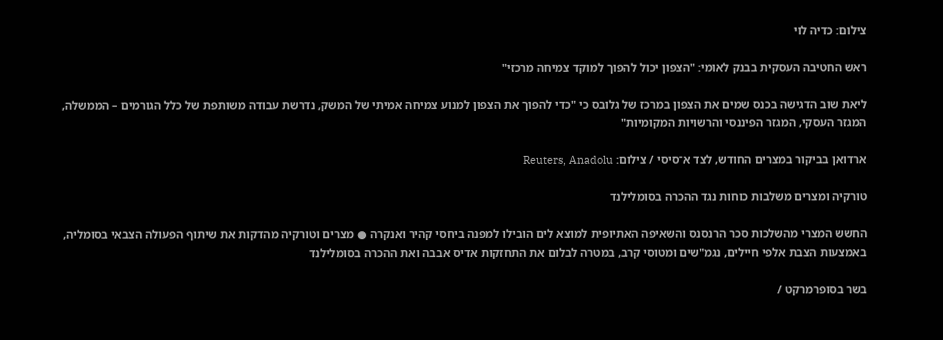צילום: כדיה לוי

ראש החטיבה העסקית בבנק לאומי: "הצפון יכול להפוך למוקד צמיחה מרכזי"

ליאת שוב הדגישה בכנס שמים את הצפון במרכז של גלובס כי "כדי להפוך את הצפון למנוע צמיחה אמיתי של המשק, נדרשת עבודה משותפת של כלל הגורמים – הממשלה, המגזר העסקי, המגזר הפיננסי והרשויות המקומיות"

ארדואן בביקור במצרים החודש, לצד א־סיסי / צילום: Reuters, Anadolu

טורקיה ומצרים משלבות כוחות נגד ההכרה בסומלילנד

החשש המצרי מהשלכות סכר הרנסנס והשאיפה האתיופית למוצא לים הובילו למפנה ביחסי קהיר ואנקרה ● מצרים וטורקיה מהדקות את שיתוף הפעולה הצבאי בסומליה, באמצעות הצבת אלפי חיילים, נגמ"שים ומטוסי קרב, במטרה לבלום את התחזקות אדיס אבבה ואת ההכרה בסומלילנד

בשר בסופרמרקט /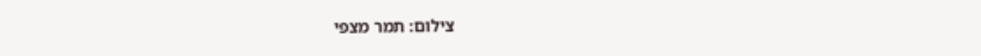צילום: תמר מצפי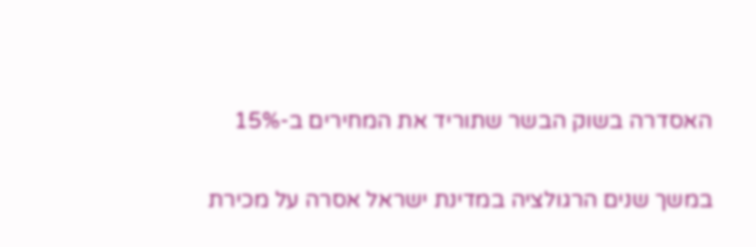האסדרה בשוק הבשר שתוריד את המחירים ב-15%

במשך שנים הרגולציה במדינת ישראל אסרה על מכירת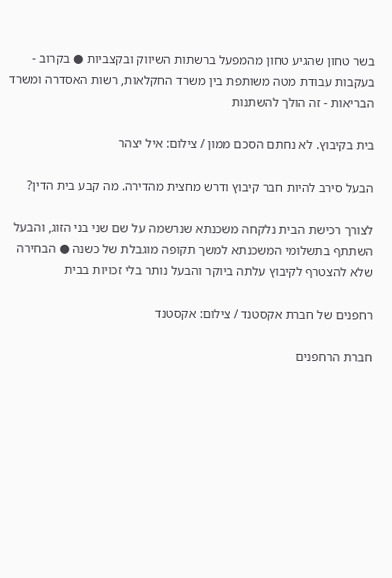בשר טחון שהגיע טחון מהמפעל ברשתות השיווק ובקצביות ● בקרוב - בעקבות עבודת מטה משותפת בין משרד החקלאות, רשות האסדרה ומשרד הבריאות - זה הולך להשתנות

בית בקיבוץ. לא נחתם הסכם ממון / צילום: איל יצהר

הבעל סירב להיות חבר קיבוץ ודרש מחצית מהדירה. מה קבע בית הדין?

לצורך רכישת הבית נלקחה משכנתא שנרשמה על שם שני בני הזוג, והבעל השתתף בתשלומי המשכנתא למשך תקופה מוגבלת של כשנה ● הבחירה שלא להצטרף לקיבוץ עלתה ביוקר והבעל נותר בלי זכויות בבית

רחפנים של חברת אקסטנד / צילום: אקסטנד

חברת הרחפנים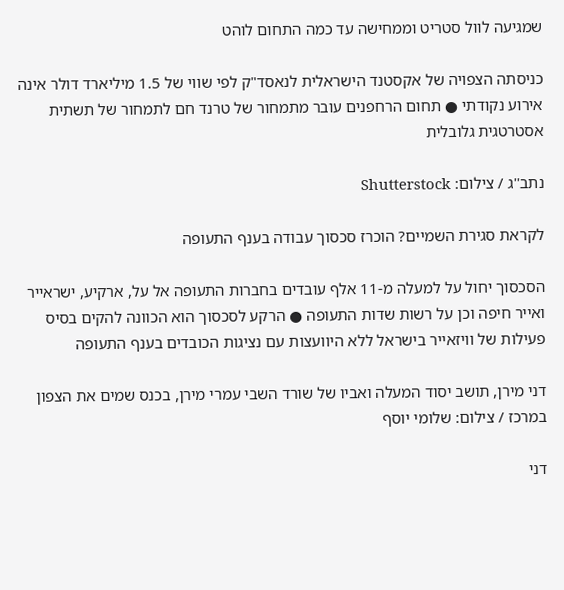שמגיעה לוול סטריט וממחישה עד כמה התחום לוהט

כניסתה הצפויה של אקסטנד הישראלית לנאסד"ק לפי שווי של 1.5 מיליארד דולר אינה אירוע נקודתי ● תחום הרחפנים עובר מתמחור של טרנד חם לתמחור של תשתית אסטרטגית גלובלית

נתב''ג / צילום: Shutterstock

לקראת סגירת השמיים? הוכרז סכסוך עבודה בענף התעופה

הסכסוך יחול על למעלה מ-11 אלף עובדים בחברות התעופה אל על, ארקיע, ישראייר ואייר חיפה וכן על רשות שדות התעופה ● הרקע לסכסוך הוא הכוונה להקים בסיס פעילות של וויזאייר בישראל ללא היוועצות עם נציגות הכובדים בענף התעופה

דני מירן, תושב יסוד המעלה ואביו של שורד השבי עמרי מירן, בכנס שמים את הצפון במרכז / צילום: שלומי יוסף

דני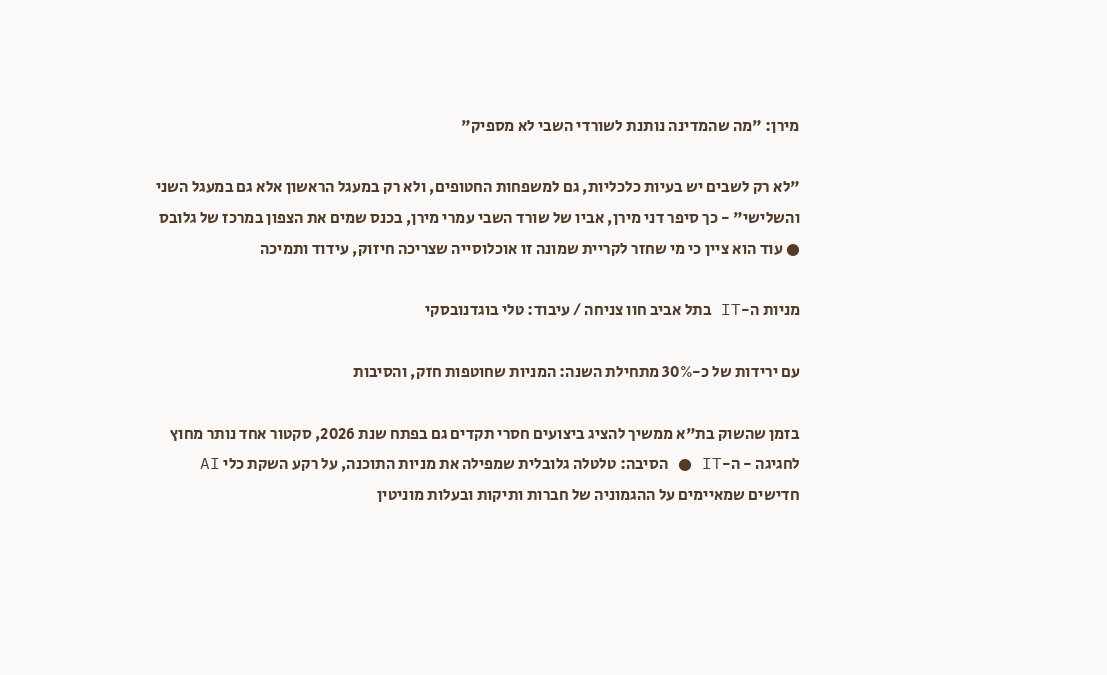מירן: "מה שהמדינה נותנת לשורדי השבי לא מספיק"

"לא רק לשבים יש בעיות כלכליות, גם למשפחות החטופים, ולא רק במעגל הראשון אלא גם במעגל השני והשלישי" - כך סיפר דני מירן, אביו של שורד השבי עמרי מירן, בכנס שמים את הצפון במרכז של גלובס ● עוד הוא ציין כי מי שחזר לקריית שמונה זו אוכלוסייה שצריכה חיזוק, עידוד ותמיכה

מניות ה-IT בתל אביב חוו צניחה / עיבוד: טלי בוגדנובסקי

עם ירידות של כ-30% מתחילת השנה: המניות שחוטפות חזק, והסיבות

בזמן שהשוק בת"א ממשיך להציג ביצועים חסרי תקדים גם בפתח שנת 2026, סקטור אחד נותר מחוץ לחגיגה - ה-IT ● הסיבה: טלטלה גלובלית שמפילה את מניות התוכנה, על רקע השקת כלי AI חדישים שמאיימים על ההגמוניה של חברות ותיקות ובעלות מוניטין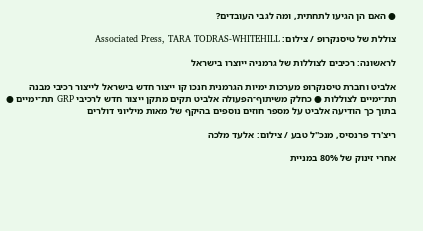● האם הן הגיעו לתחתית, ומה לגבי העובדים?

צוללת של טיסנקרופ / צילום: Associated Press, TARA TODRAS-WHITEHILL

לראשונה: רכיבים לצוללות של גרמניה ייוצרו בישראל

אלביט וחברת טיסנקרופ מערכות ימיות הגרמנית חנכו קו ייצור חדש בישראל לייצור רכיבי מבנה תת־ימיים לצוללות ● כחלק משיתוף־הפעולה אלביט תקים מתקן ייצור חדש לרכיבי GRP תת־ימיים ● בתוך כך הודיעה אלביט על מספר חוזים נוספים בהיקף של מאות מיליוני דולרים

ריצ'רד פרנסיס, מנכ''ל טבע / צילום: אלעד מלכה

אחרי זינוק של 80% במניית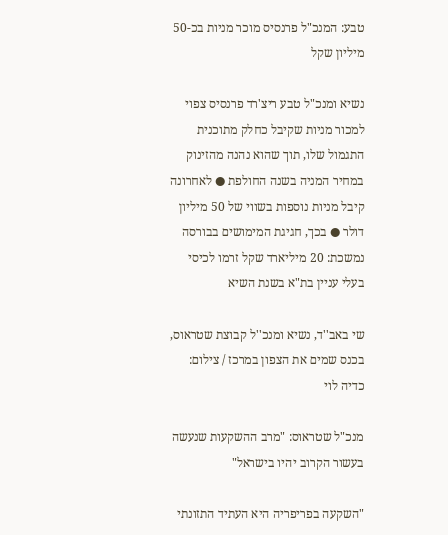טבע: המנכ"ל פרנסיס מוכר מניות בכ-50 מיליון שקל

נשיא ומנכ"ל טבע ריצ'רד פרנסיס צפוי למכור מניות שקיבל כחלק מתוכנית התגמול שלו, תוך שהוא נהנה מהזינוק במחיר המניה בשנה החולפת ● לאחרונה קיבל מניות נוספות בשווי של 50 מיליון דולר ● בכך, חגיגת המימושים בבורסה נמשכת: 20 מיליארד שקל זרמו לכיסי בעלי עניין בת"א בשנת השיא

שי באב''ד, נשיא ומנכ''ל קבוצת שטראוס, בכנס שמים את הצפון במרכז / צילום: כדיה לוי

מנכ"ל שטראוס: "מרב ההשקעות שנעשה בעשור הקרוב יהיו בישראל"

"השקעה בפריפריה היא העתיד התזונתי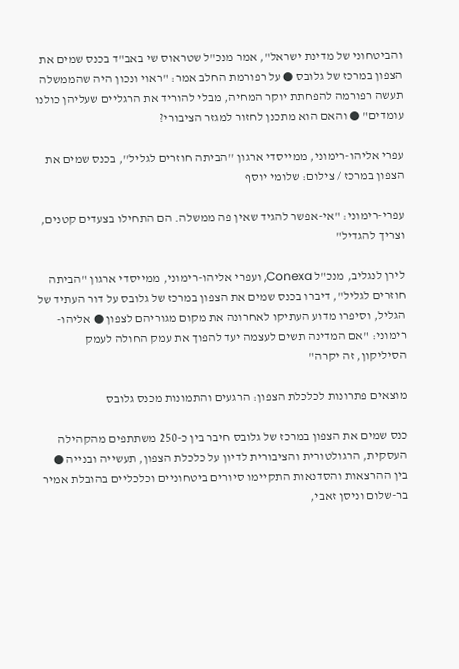והביטחוני של מדינת ישראל", אמר מנכ"ל שטראוס שי באב"ד בכנס שמים את הצפון במרכז של גלובס ● על רפורמת החלב אמר: "ראוי ונכון היה שהממשלה תעשה רפורמה להפחתת יוקר המחיה, מבלי להוריד את הרגליים שעליהן כולנו עומדים" ● והאם הוא מתכנן לחזור למגזר הציבורי?

עפרי אליהו-רימוני, ממייסדי ארגון ''הביתה חוזרים לגליל'', בכנס שמים את הצפון במרכז / צילום: שלומי יוסף

עפרי-רימוני: "אי-אפשר להגיד שאין פה ממשלה. הם התחילו בצעדים קטנים, וצריך להגדיל"

לירן לנגליב, מנכ"ל Conexa, ועפרי אליהו-רימוני, ממייסדי ארגון "הביתה חוזרים לגליל", דיברו בכנס שמים את הצפון במרכז של גלובס על דור העתיד של הגליל, וסיפרו מדוע העתיקו לאחרונה את מקום מגוריהם לצפון ● אליהו-רימוני: "אם המדינה תשים לעצמה יעד להפוך את עמק החולה לעמק הסיליקון, זה יקרה"

מוצאים פתרונות לכלכלת הצפון: הרגעים והתמונות מכנס גלובס

כנס שמים את הצפון במרכז של גלובס חיבר בין כ-250 משתתפים מהקהילה העסקית, הרגולטורית והציבורית לדיון על כלכלת הצפון, תעשייה ובנייה ● בין ההרצאות והסדנאות התקיימו סיורים ביטחוניים וכלכליים בהובלת אמיר בר-שלום וניסן זאבי,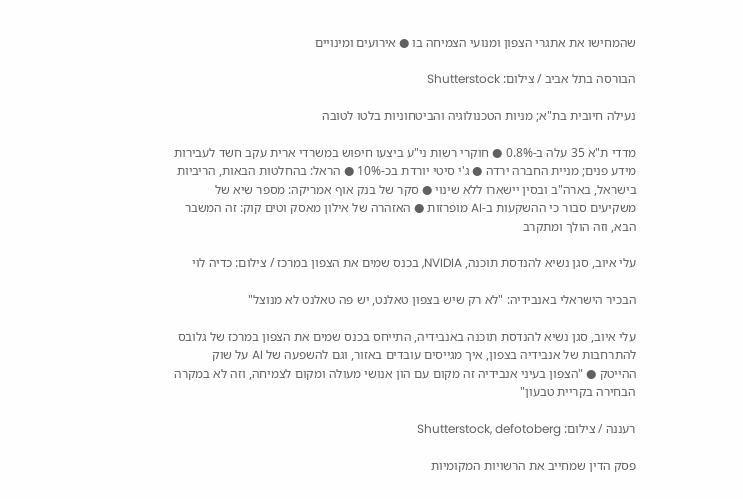שהמחישו את אתגרי הצפון ומנועי הצמיחה בו ● אירועים ומינויים

הבורסה בתל אביב / צילום: Shutterstock

נעילה חיובית בת"א; מניות הטכנולוגיה והביטחוניות בלטו לטובה

מדדי ת"א 35 עלה ב-0.8% ● חוקרי רשות ני"ע ביצעו חיפוש במשרדי ארית עקב חשד לעבירות מידע פנים; מניית החברה ירדה ● ג'י סיטי יורדת בכ-10% ● הראל: בהחלטות הבאות, הריביות בישראל, בארה"ב ובסין יישארו ללא שינוי ● סקר של בנק אוף אמריקה: מספר שיא של משקיעים סבור כי ההשקעות ב-AI מופרזות ● האזהרה של אילון מאסק וטים קוק: זה המשבר הבא, וזה הולך ומתקרב

עלי איוב, סגן נשיא להנדסת תוכנה, NVIDIA, בכנס שמים את הצפון במרכז / צילום: כדיה לוי

הבכיר הישראלי באנבידיה: "לא רק שיש בצפון טאלנט, יש פה טאלנט לא מנוצל"

עלי איוב, סגן נשיא להנדסת תוכנה באנבידיה, התייחס בכנס שמים את הצפון במרכז של גלובס להתרחבות של אנבידיה בצפון, איך מגייסים עובדים באזור, וגם להשפעה של AI על שוק ההייטק ● "הצפון בעיני אנבידיה זה מקום עם הון אנושי מעולה ומקום לצמיחה, וזה לא במקרה הבחירה בקריית טבעון"

רעננה / צילום: Shutterstock, defotoberg

פסק הדין שמחייב את הרשויות המקומיות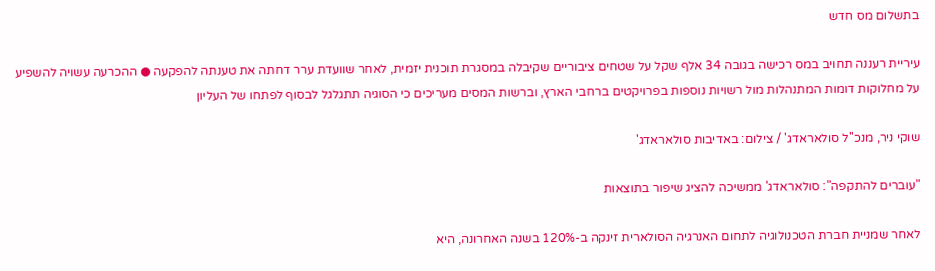בתשלום מס חדש

עיריית רעננה תחויב במס רכישה בגובה 34 אלף שקל על שטחים ציבוריים שקיבלה במסגרת תוכנית יזמית, לאחר שוועדת ערר דחתה את טענתה להפקעה ● ההכרעה עשויה להשפיע על מחלוקות דומות המתנהלות מול רשויות נוספות בפרויקטים ברחבי הארץ, וברשות המסים מעריכים כי הסוגיה תתגלגל לבסוף לפתחו של העליון

שוקי ניר, מנכ''ל סולאראדג' / צילום: באדיבות סולאראדג'

"עוברים להתקפה": סולאראדג' ממשיכה להציג שיפור בתוצאות

לאחר שמניית חברת הטכנולוגיה לתחום האנרגיה הסולארית זינקה ב-120% בשנה האחרונה, היא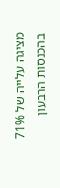מציגה עלייה של 71% בהכנסות הרבעון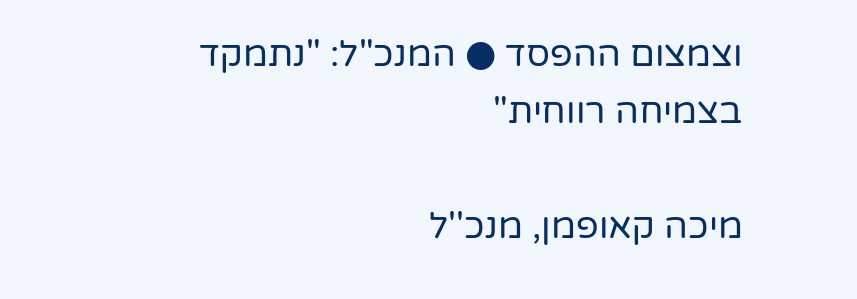וצמצום ההפסד ● המנכ"ל: "נתמקד בצמיחה רווחית"

מיכה קאופמן, מנכ''ל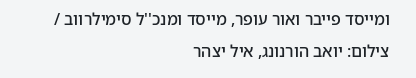ומייסד פייבר ואור עופר, מייסד ומנכ''ל סימילרווב / צילום: יואב הורנונג, איל יצהר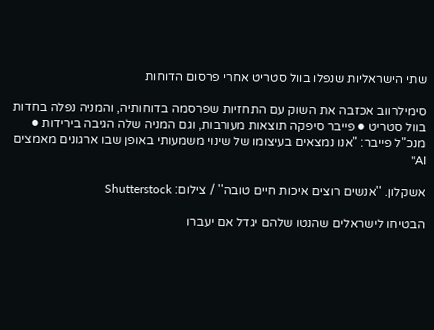שתי הישראליות שנפלו בוול סטריט אחרי פרסום הדוחות

סימילרווב אכזבה את השוק עם התחזיות שפרסמה בדוחותיה, והמניה נפלה בחדות בוול סטריט ● פייבר סיפקה תוצאות מעורבות, וגם המניה שלה הגיבה בירידות ● מנכ"ל פייבר: "אנו נמצאים בעיצומו של שינוי משמעותי באופן שבו ארגונים מאמצים AI"

אשקלון. ''אנשים רוצים איכות חיים טובה'' / צילום: Shutterstock

הבטיחו לישראלים שהנטו שלהם יגדל אם יעברו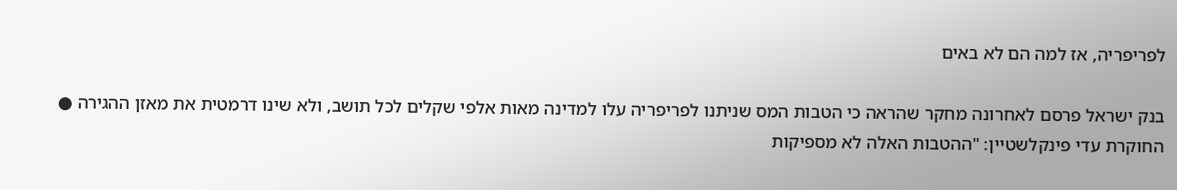לפריפריה, אז למה הם לא באים

בנק ישראל פרסם לאחרונה מחקר שהראה כי הטבות המס שניתנו לפריפריה עלו למדינה מאות אלפי שקלים לכל תושב, ולא שינו דרמטית את מאזן ההגירה ● החוקרת עדי פינקלשטיין: "ההטבות האלה לא מספיקות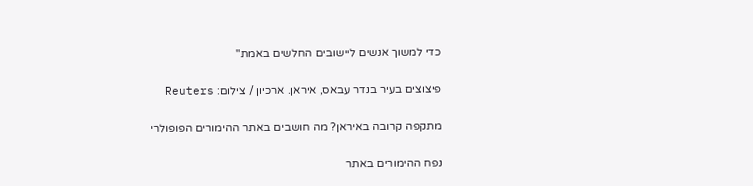כדי למשוך אנשים ליישובים החלשים באמת"

פיצוצים בעיר בנדר עבאס, איראן. ארכיון / צילום: Reuters

מתקפה קרובה באיראן? מה חושבים באתר ההימורים הפופולרי

נפח ההימורים באתר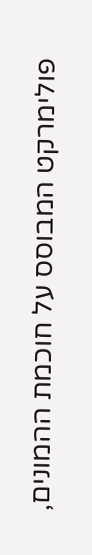פולימרקט המבוסס על חוכמת ההמונים,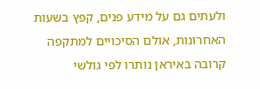ולעתים גם על מידע פנים, קפץ בשעות האחרונות, אולם הסיכויים למתקפה קרובה באיראן נותרו לפי גולשי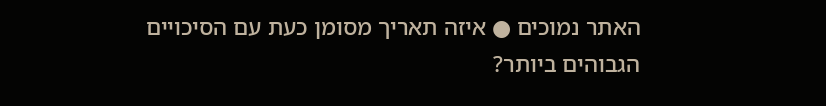האתר נמוכים ● איזה תאריך מסומן כעת עם הסיכויים הגבוהים ביותר?